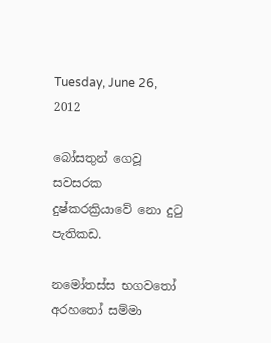Tuesday, June 26, 2012

බෝසතුන් ගෙවූ සවසරක දුෂ්කරක්‍රියාවේ නො දුටු පැතිකඩ.

නමෝතස්ස භගවතෝ අරහතෝ සම්මා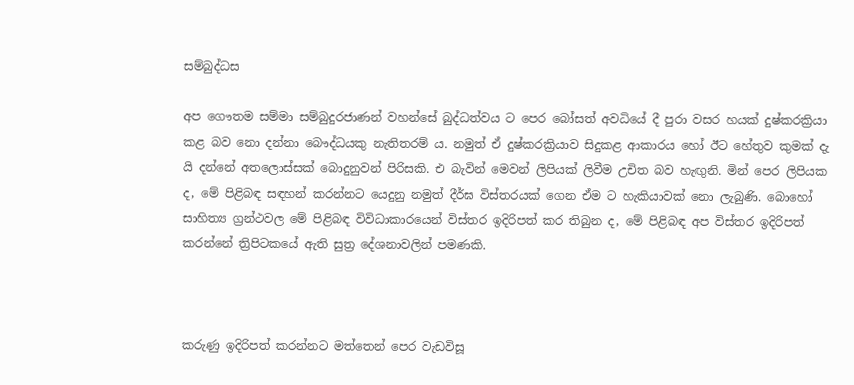සම්බුද්ධස

අප ගෞතම සම්මා සම්බුදුරජාණන් වහන්සේ බුද්ධත්වය ට පෙර බෝසත් අවධියේ දී පුරා වසර හයක් දුෂ්කරක්‍රියා කළ බව නො දන්නා බෞද්ධයකු නැතිතරම් ය. නමුත් ඒ දුෂ්කරක්‍රියාව සිදුකළ ආකාරය හෝ ඊට හේතුව කුමක් දැ යි දන්නේ අතලොස්සක් බොදුනුවන් පිරිසකි. එ බැවින් මෙවන් ලිපියක් ලිවීම උචිත බව හැඟුනි. මින් පෙර ලිපියක ද, මේ පිළිබඳ සඳහන් කරන්නට යෙදුනු නමුත් දීර්ඝ විස්තරයක් ගෙන ඒම ට හැකියාවක් නො ලැබුණි. බොහෝ සාහිත්‍ය ග්‍රන්ථවල මේ පිළිබඳ විවිධාකාරයෙන් විස්තර ඉදිරිපත් කර තිබුන ද, මේ පිළිබඳ අප විස්තර ඉදිරිපත් කරන්නේ ත්‍රිපිටකයේ ඇති සුත්‍ර දේශනාවලින් පමණකි.



කරුණු ඉදිරිපත් කරන්නට මත්තෙන් පෙර වැඩවිසූ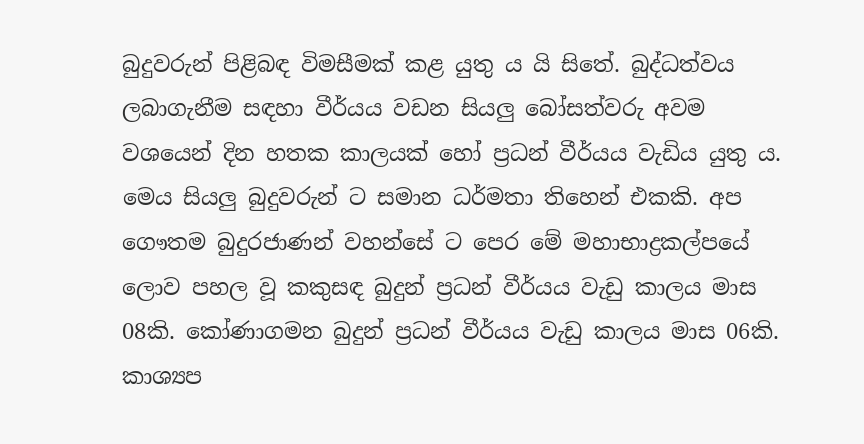බුදුවරුන් පිළිබඳ විමසීමක් කළ යුතු ය යි සිතේ. බුද්ධත්වය ලබාගැනීම සඳහා වීර්යය වඩන සියලු බෝසත්වරු අවම වශයෙන් දින හතක කාලයක් හෝ ප්‍රධන් වීර්යය වැඩිය යුතු ය. මෙය සියලු බුදුවරුන් ට සමාන ධර්මතා තිහෙන් එකකි. අප ගෞතම බුදුරජාණන් වහන්සේ ට පෙර මේ මහාභාද්‍රකල්පයේ ලොව පහල වූ කකුසඳ බුදුන් ප්‍රධන් වීර්යය වැඩු කාලය මාස 08කි. කෝණාගමන බුදුන් ප්‍රධන් වීර්යය වැඩු කාලය මාස 06කි. කාශ්‍යප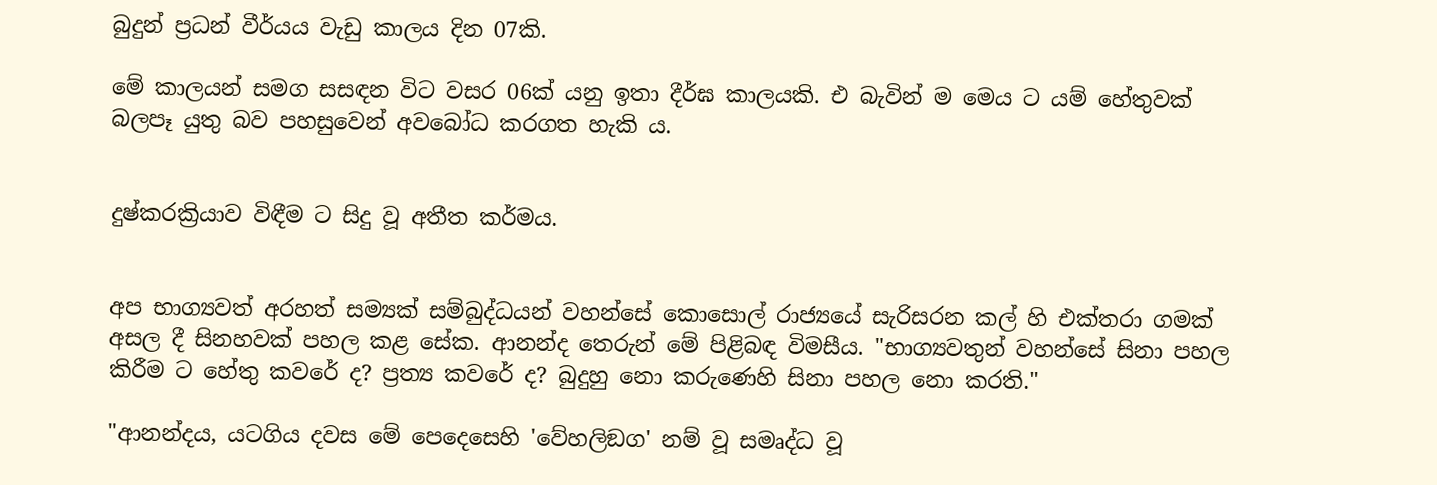බුදුන් ප්‍රධන් වීර්යය වැඩු කාලය දින 07කි.

මේ කාලයන් සමග සසඳන විට වසර 06ක් යනු ඉතා දීර්ඝ කාලයකි. එ බැවින් ම මෙය ට යම් හේතුවක් බලපෑ යුතු බව පහසුවෙන් අවබෝධ කරගත හැකි ය.


දුෂ්කරක්‍රියාව විඳීම ට සිදු වූ අතීත කර්මය.


අප භාග්‍යවත් අරහත් සම්‍යක් සම්බුද්ධයන් වහන්සේ කොසොල් රාජ්‍යයේ සැරිසරන කල් හි එක්තරා ගමක් අසල දී සිනහවක් පහල කළ සේක. ආනන්ද තෙරුන් මේ පිළිබඳ විමසීය. "භාග්‍යවතුන් වහන්සේ සිනා පහල කිරීම ට හේතු කවරේ ද? ප්‍රත්‍ය කවරේ ද? බුදුහු නො කරුණෙහි සිනා පහල නො කරති."

"ආනන්දය, යටගිය දවස මේ පෙදෙසෙහි 'වේහලිඞග' නම් වූ සමෘද්ධ වූ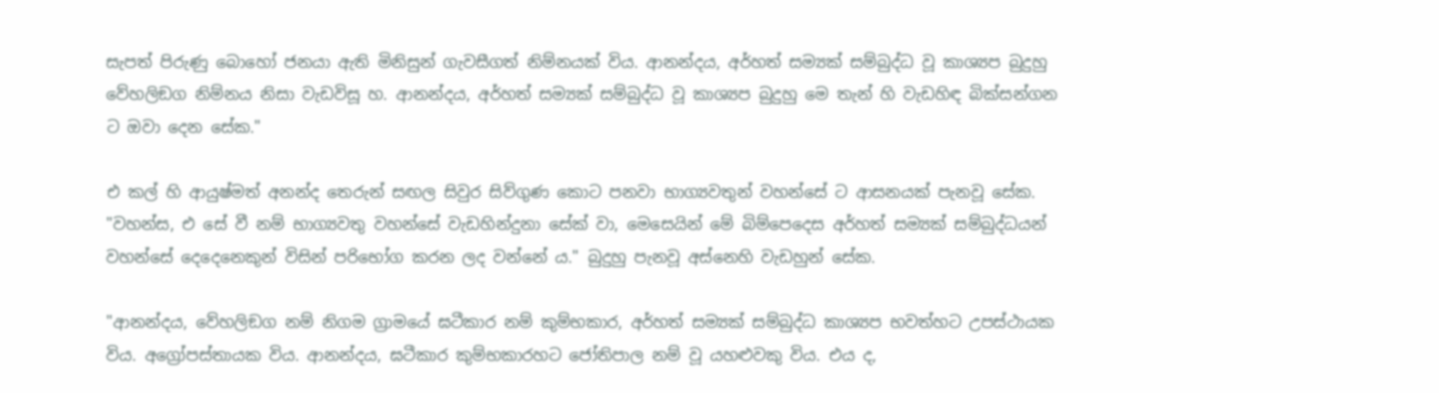සැපත් පිරුණු බොහෝ ජනයා ඇති මිනිසුන් ගැවසීගත් නිම්නයක් විය. ආනන්දය, අර්හත් සම්‍යක් සම්බුද්ධ වූ කාශ්‍යප බුදුහු වේහලිඞග නිම්නය නිසා වැඩවිසූ හ. ආනන්දය, අර්හත් සම්‍යක් සම්බුද්ධ වූ කාශ්‍යප බුදුහු මෙ තැන් හි වැඩහිඳ බික්සන්ගන ට ඔවා දෙන සේක."

එ කල් හි ආයුෂ්මත් අනන්ද තෙරුන් සඟල සිවුර සිව්ගුණ කොට පනවා භාග්‍යවතුන් වහන්සේ ට ආසනයක් පැනවූ සේක. "වහන්ස, එ සේ වී නම් භාග්‍යවතු වහන්සේ වැඩහින්දුනා සේක් වා, මෙසෙයින් මේ බිම්පෙදෙස අර්හත් සම්‍යක් සම්බුද්ධයන් වහන්සේ දෙදෙනෙකුන් විසින් පරිභෝග කරන ලද වන්නේ ය." බුදුහු පැනවූ අස්නෙහි වැඩහුන් සේක.

"ආනන්දය, වේහලිඞග නම් නිගම ග්‍රාමයේ ඝටීකාර නම් කුම්භකාර, අර්හත් සම්‍යක් සම්බුද්ධ කාශ්‍යප භවත්හට උපස්ථායක විය. අග්‍රෝපස්තායක විය. ආනන්දය, ඝටීකාර කුම්භකාරහට ජෝතිපාල නම් වූ යහළුවකු විය. එය ද,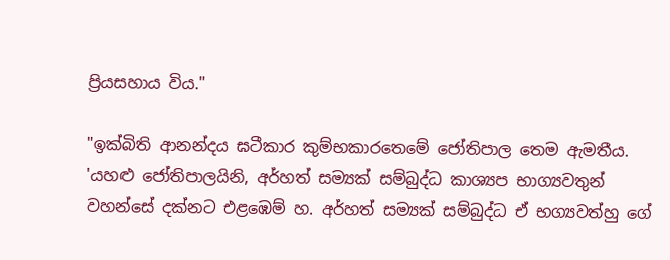ප්‍රියසහාය විය."

"ඉක්බිති ආනන්දය ඝටීකාර කුම්භකාරතෙමේ ජෝතිපාල තෙම ඇමතීය. 'යහළු ජෝතිපාලයිනි, අර්හත් සම්‍යක් සම්බුද්ධ කාශ්‍යප භාග්‍යවතුන් වහන්සේ දක්නට එළඹෙම් හ. අර්හත් සම්‍යක් සම්බුද්ධ ඒ භග්‍යවත්හු ගේ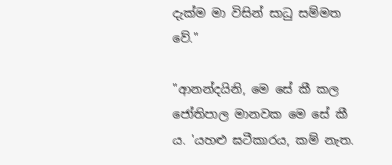දැක්ම මා විසින් සාධු සම්මත වේ."

"ආනන්දයිනි, මෙ සේ කී කල ජෝතිපාල මානවක මෙ සේ කී ය. 'යහළු ඝටීකාරය, කම් නැත.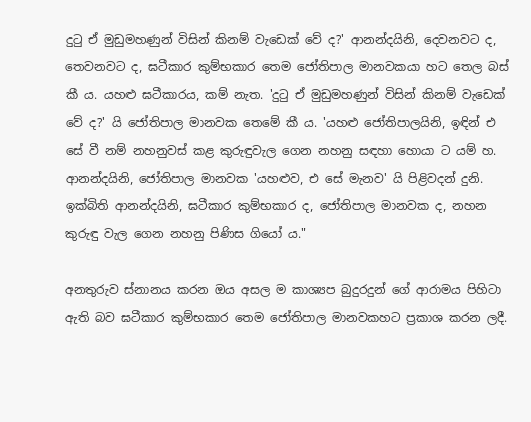දුටු ඒ මුඩුමහණුන් විසින් කිනම් වැඩෙක් වේ ද?' ආනන්දයිනි, දෙවනවට ද, තෙවනවට ද, ඝටීකාර කුම්භකාර තෙම ජෝතිපාල මානවකයා හට තෙල බස් කී ය. යහළු ඝටීකාරය, කම් නැත. 'දුටු ඒ මුඩුමහණුන් විසින් කිනම් වැඩෙක් වේ ද?' යි ජෝතිපාල මානවක තෙමේ කී ය. 'යහළු ජෝතිපාලයිනි, ඉඳින් එ සේ වී නම් නහනුවස් කළ කුරුඳුවැල ගෙන නහනු සඳහා හොයා ට යම් හ. ආනන්දයිනි, ජෝතිපාල මානවක 'යහළුව, එ සේ මැනව' යි පිළිවදන් දුනි. ඉක්බිති ආනන්දයිනි, ඝටීකාර කුම්භකාර ද, ජෝතිපාල මානවක ද, නහන කුරුඳු වැල ගෙන නහනු පිණිස ගියෝ ය."

අනතුරුව ස්නානය කරන ඔය අසල ම කාශ්‍යප බුදුරදුන් ගේ ආරාමය පිහිටා ඇති බව ඝටීකාර කුම්භකාර තෙම ජෝතිපාල මානවකහට ප්‍රකාශ කරන ලදී.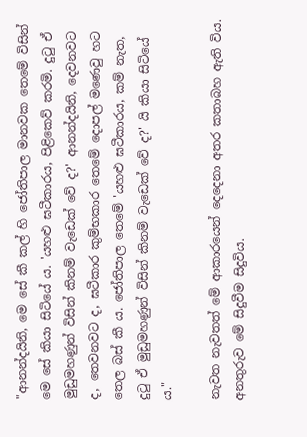"ආනන්දයිනි, මෙ සේ කී කල් හි ජෝතිපාල මානවක තෙමේ විසින් මෙ සේ කියා සිටියේ ය. 'යහළු ඝටීකාරය, පිළිකෙව් කරමි. දුටු ඒ මුඩුමහණුන් විසින් කිනම් වැඩෙක් වේ ද?' ආනන්දයිනි, දෙවනවට ද, තෙවනවට ද, ඝටීකාර කුම්භකාර තෙමේ දොපල් මණෙවු හට තෙල බස් කී ය. ජෝතිපාල තෙමේ 'යහළු ඝටීකාරය, කම් නැත, දුටු ඒ මුඩුමහණුන් විසින් කිනම් වැඩෙක් වේ ද?' යි කියා සිටියේ ය."

නැවත නැවතත් මේ ආකාරයෙන් දෙදෙනා අතර කතාබහ ඇති විය. අනතුරුව මේ සිදුවීම සිදුවිය.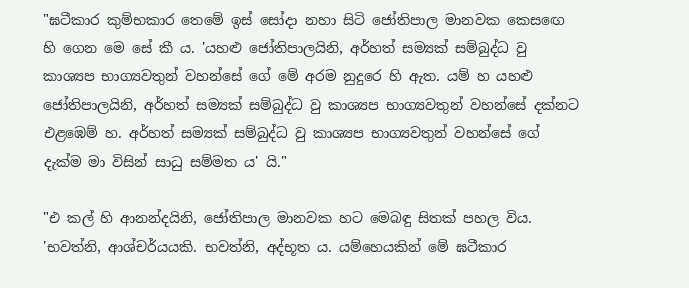"ඝටීකාර කුම්භකාර තෙමේ ඉස් සෝදා නහා සිටි ජෝතිපාල මානවක කෙසඟෙ හි ගෙන මෙ සේ කී ය. 'යහළු ජෝතිපාලයිනි, අර්හත් සම්‍යක් සම්බුද්ධ වු කාශ්‍යප භාග්‍යවතුන් වහන්සේ ගේ මේ අරම නුදුරෙ හි ඇත. යම් හ යහළු ජෝතිපාලයිනි, අර්හත් සම්‍යක් සම්බුද්ධ වු කාශ්‍යප භාග්‍යවතුන් වහන්සේ දක්නට එළඹෙම් හ. අර්හත් සම්‍යක් සම්බුද්ධ වු කාශ්‍යප භාග්‍යවතුන් වහන්සේ ගේ දැක්ම මා විසින් සාධු සම්මත ය' යි."

"එ කල් හි ආනන්දයිනි, ජෝතිපාල මානවක හට මෙබඳු සිතක් පහල විය. 'භවත්නි, ආශ්චර්යයකි. භවත්නි, අද්භූත ය. යම්හෙයකින් මේ ඝටීකාර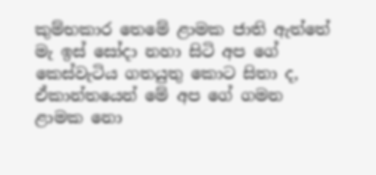කුම්භකාර තෙමේ ළාමක ජාති ඇත්තේ මැ ඉස් සෝදා නහා සිටි අප ගේ කෙස්වැටිය ගතයුතු කොට සිතා ද, ඒකාන්තයෙන් මේ අප ගේ ගමන ළාමක නො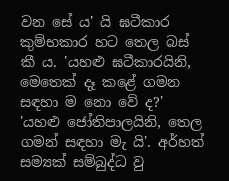වන සේ ය' යි ඝටීකාර කුම්භකාර හට තෙල බස් කී ය. 'යහළු ඝටීකාරයිනි, මෙතෙක් දෑ කළේ ගමන සඳහා ම නො වේ ද?' 'යහළු ජෝතිපාලයිනි, තෙල ගමන් සඳහා මැ යි'. අර්හත් සම්‍යක් සම්බුද්ධ වු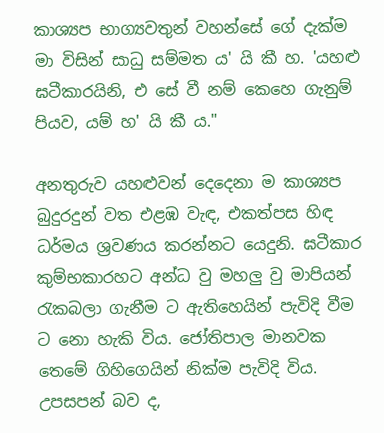කාශ්‍යප භාග්‍යවතුන් වහන්සේ ගේ දැක්ම මා විසින් සාධු සම්මත ය' යි කී හ. 'යහළු ඝටීකාරයිනි, එ සේ වී නම් කෙහෙ ගැනුම් පියව, යම් හ' යි කී ය."

අනතුරුව යහළුවන් දෙදෙනා ම කාශ්‍යප බුදුරදුන් වත එළඹ වැඳ, එකත්පස හිඳ ධර්මය ශ්‍රවණය කරන්නට යෙදුනි. ඝටීකාර කුම්භකාරහට අන්ධ වු මහලු වු මාපියන් රැකබලා ගැනීම ට ඇතිහෙයින් පැවිදි වීම ට නො හැකි විය. ජෝතිපාල මානවක තෙමේ ගිහිගෙයින් නික්ම පැවිදි විය. උපසපන් බව ද,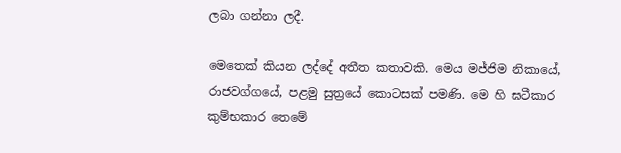ලබා ගන්නා ලදී.

මෙතෙක් කියන ලද්දේ අතීත කතාවකි. මෙය මජ්ජිම නිකායේ, රාජවග්ගයේ, පළමු සුත්‍රයේ කොටසක් පමණි. මෙ හි ඝටීකාර කුම්භකාර තෙමේ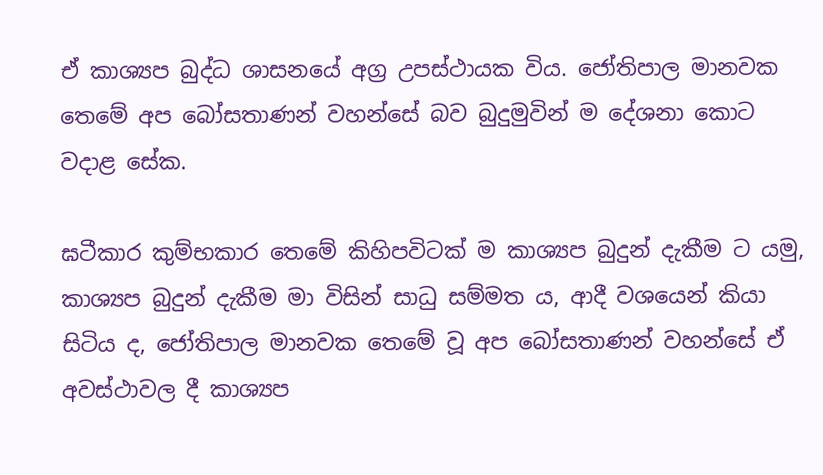ඒ කාශ්‍යප බුද්ධ ශාසනයේ අග්‍ර උපස්ථායක විය. ජෝතිපාල මානවක තෙමේ අප බෝසතාණන් වහන්සේ බව බුදුමුවින් ම දේශනා කොට වදාළ සේක.

ඝටීකාර කුම්භකාර තෙමේ කිහිපවිටක් ම කාශ්‍යප බුදුන් දැකීම ට යමු, කාශ්‍යප බුදුන් දැකීම මා විසින් සාධු සම්මත ය, ආදී වශයෙන් කියා සිටිය ද, ජෝතිපාල මානවක තෙමේ වූ අප බෝසතාණන් වහන්සේ ඒ අවස්ථාවල දී කාශ්‍යප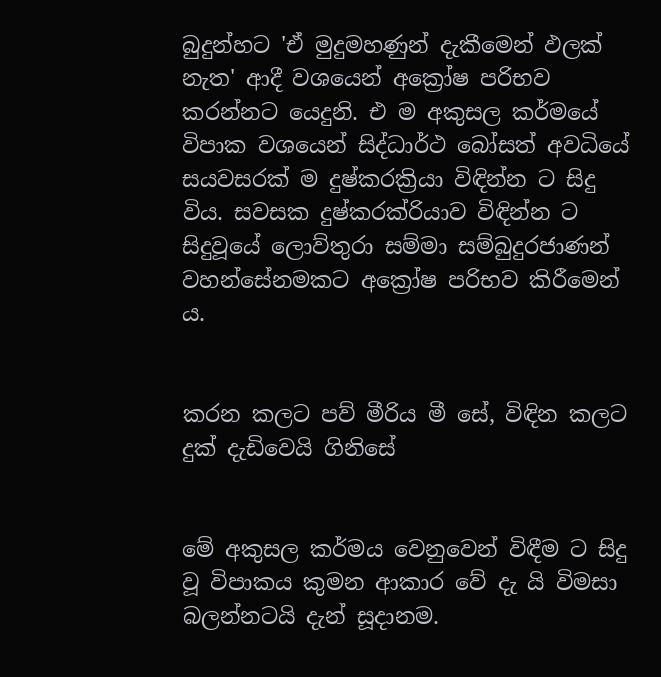බුදුන්හට 'ඒ මුදුමහණුන් දැකීමෙන් ඵලක් නැත' ආදී වශයෙන් අක්‍රෝෂ පරිභව කරන්නට යෙදුනි. එ ම අකුසල කර්මයේ විපාක වශයෙන් සිද්ධාර්ථ බෝසත් අවධියේ සයවසරක් ම දුෂ්කරක්‍රියා විඳින්න ට සිදු විය. සවසක දුෂ්කරක්රියාව විඳින්න ට සිදුවූයේ ලොව්තුරා සම්මා සම්බුදුරජාණන් වහන්සේනමකට අක්‍රෝෂ පරිභව කිරීමෙන් ය.


කරන කලට පව් මීරිය මී සේ, විඳින කලට දුක් දැඩිවෙයි ගිනිසේ


මේ අකුසල කර්මය වෙනුවෙන් විඳීම ට සිදු වූ විපාකය කුමන ආකාර වේ දැ යි විමසා බලන්නටයි දැන් සූදානම.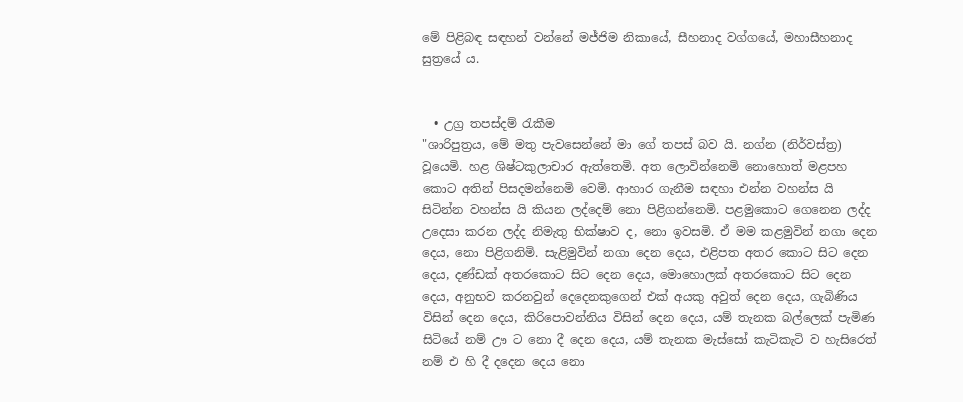මේ පිළිබඳ සඳහන් වන්නේ මජ්ජිම නිකායේ, සීහනාද වග්ගයේ, මහාසීහනාද සුත්‍රයේ ය.


  • උග්‍ර තපස්දම් රැකීම
"ශාරිපුත්‍රය, මේ මතු පැවසෙන්නේ මා ගේ තපස් බව යි. නග්න (නිර්වස්ත්‍ර) වූයෙමි. හළ ශිෂ්ටකුලාචාර ඇත්තෙමි. අත ලොවින්නෙමි නොහොත් මළපහ කොට අතින් පිසදමන්නෙමි වෙමි. ආහාර ගැනීම සඳහා එන්න වහන්ස යි සිටින්න වහන්ස යි කියන ලද්දෙම් නො පිළිගන්නෙමි. පළමුකොට ගෙනෙන ලද්ද උදෙසා කරන ලද්ද නිමැතු භික්ෂාව ද, නො ඉවසමි. ඒ මම කළමුවින් නගා දෙන දෙය, නො පිළිගනිමි. සැළිමුවින් නගා දෙන දෙය, එළිපත අතර කොට සිට දෙන දෙය, දණ්ඩක් අතරකොට සිට දෙන දෙය, මොහොලක් අතරකොට සිට දෙන දෙය, අනුභව කරනවුන් දෙදෙනකුගෙන් එක් අයකු අවුත් දෙන දෙය, ගැබිණිය විසින් දෙන දෙය, කිරිපොවන්නිය විසින් දෙන දෙය, යම් තැනක බල්ලෙක් පැමිණ සිටියේ නම් ඌ ට නො දී දෙන දෙය, යම් තැනක මැස්සෝ කැටිකැටි ව හැසිරෙත් නම් එ හි දී දදෙන දෙය නො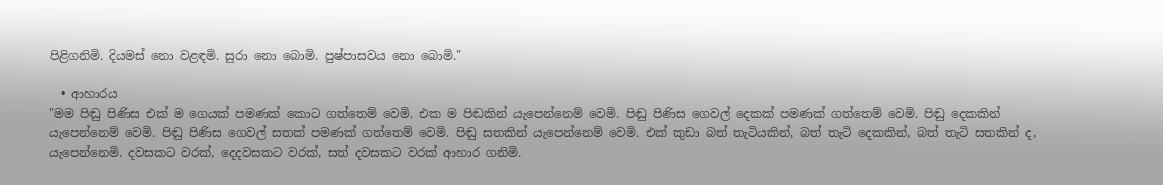පිළිගනිමි. දියමස් නො වළඳමි. සුරා නො බොමි. පුෂ්පාසවය නො බොමි."

  • ආහාරය
"මම පිඬු පිණිස එක් ම ගෙයක් පමණක් කොට ගත්තෙම් වෙමි. එක ම පිඬකින් යැපෙන්නෙම් වෙමි. පිඬු පිණිස ගෙවල් දෙකක් පමණක් ගත්තෙම් වෙමි. පිඬු දෙකකින් යැපෙන්නෙම් වෙමි. පිඬු පිණිස ගෙවල් සතක් පමණක් ගත්තෙම් වෙමි. පිඬු සතකින් යැපෙන්නෙම් වෙමි. එක් කුඩා බත් තැටියකින්, බත් තැටි දෙකකින්, බත් තැටි සතකින් ද, යැපෙන්නෙමි. දවසකට වරක්, දෙදවසකට වරක්, සත් දවසකට වරක් ආහාර ගනිමි.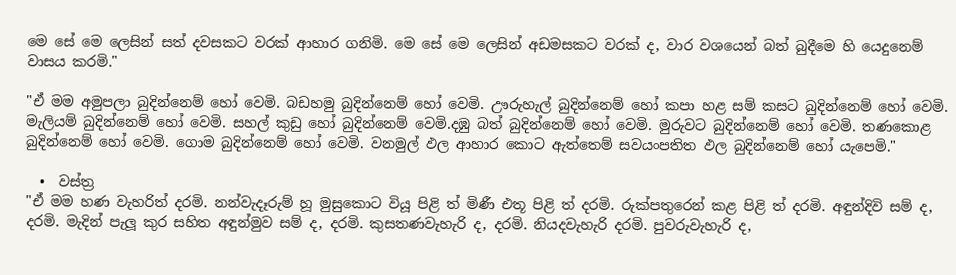මෙ සේ මෙ ලෙසින් සත් දවසකට වරක් ආහාර ගනිමි. මෙ සේ මෙ ලෙසින් අඩමසකට වරක් ද, වාර වශයෙන් බත් බුදීමෙ හි යෙදුනෙම් වාසය කරමි."

"ඒ මම අමුපලා බුදින්නෙම් හෝ වෙමි. බඩහමු බුදින්නෙම් හෝ වෙමි. ඌරුහැල් බුදින්නෙම් හෝ කපා හළ සම් කසට බුදින්නෙම් හෝ වෙමි. මැලියම් බුදින්නෙම් හෝ වෙමි. සහල් කුඩු හෝ බුදින්නෙම් වෙමි.දඹු බත් බුදින්නෙම් හෝ වෙමි. මුරුවට බුදින්නෙම් හෝ වෙමි. තණකොළ බුදින්නෙම් හෝ වෙමි. ගොම බුදින්නෙම් හෝ වෙමි. වනමුල් ඵල ආහාර කොට ඇත්තෙම් සවයංපතිත ඵල බුදින්නෙම් හෝ යැපෙමි."

  •  වස්ත්‍ර
"ඒ මම හණ වැහරිත් දරමි. නන්වැදෑරුම් හූ මුසුකොට වියූ පිළි ත් මිණී එතූ පිළි ත් දරමි. රුක්පතුරෙන් කළ පිළි ත් දරමි. අඳුන්දිවි සම් ද, දරමි. මැදින් පැලූ කුර සහිත අඳුන්මුව සම් ද, දරමි. කුසතණවැහැරි ද, දරමි. නියදවැහැරි දරමි. පුවරුවැහැරි ද,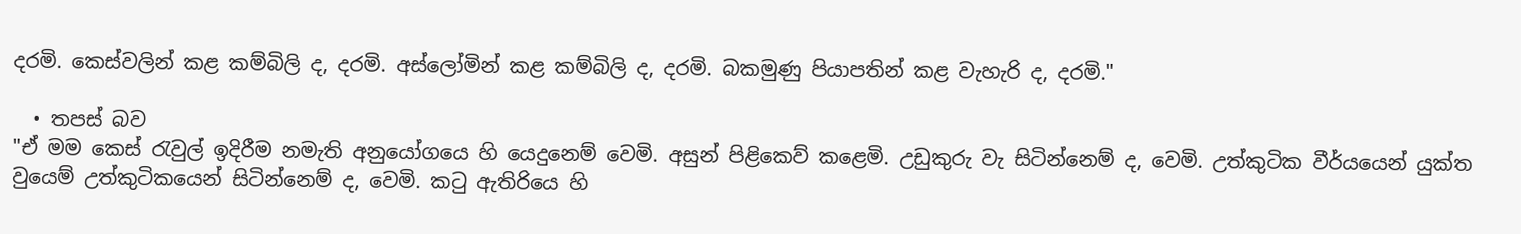දරමි. කෙස්වලින් කළ කම්බිලි ද, දරමි. අස්ලෝමින් කළ කම්බිලි ද, දරමි. බකමුණු පියාපතින් කළ වැහැරි ද, දරමි."

  • තපස් බව
"ඒ මම කෙස් රැවුල් ඉදිරීම නමැති අනුයෝගයෙ හි යෙදුනෙම් වෙමි. අසුන් පිළිකෙව් කළෙමි. උඩුකුරු වැ සිටින්නෙම් ද, වෙමි. උත්කුටික වීර්යයෙන් යුක්ත වුයෙම් උත්කුටිකයෙන් සිටින්නෙම් ද, වෙමි. කටු ඇතිරියෙ හි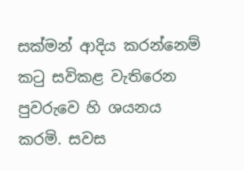සක්මන් ආදිය කරන්නෙම් කටු සවිකළ වැතිරෙන පුවරුවෙ හි ශයනය කරමි. සවස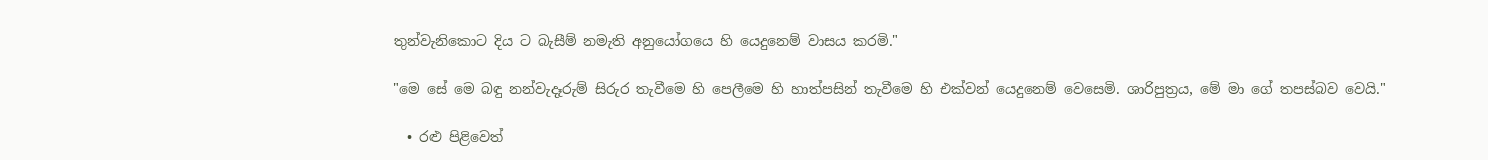තුන්වැනිකොට දිය ට බැසීම් නමැති අනුයෝගයෙ හි යෙදුනෙම් වාසය කරමි."

"මෙ සේ මෙ බඳු නන්වැදෑරුම් සිරුර තැවීමෙ හි පෙලීමෙ හි හාත්පසින් තැවීමෙ හි එක්වන් යෙදුනෙම් වෙසෙමි. ශාරිපුත්‍රය, මේ මා ගේ තපස්බව වෙයි."

  • රළු පිළිවෙත්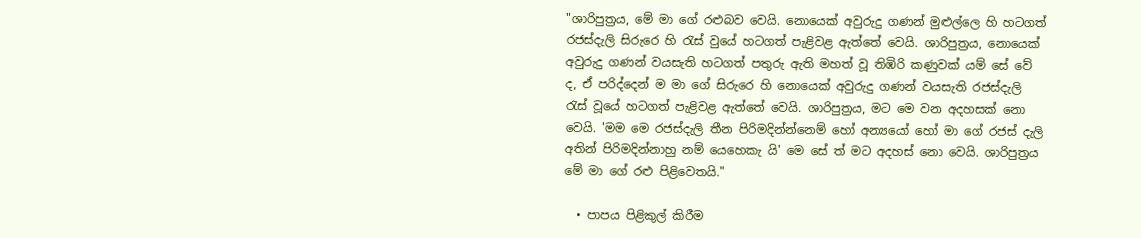"ශාරිපුත්‍රය, මේ මා ගේ රළුබව වෙයි. නොයෙක් අවුරුදු ගණන් මුළුල්ලෙ හි හටගත් රජස්දැලි සිරුරෙ හි රැස් වුයේ හටගත් පැළිවළ ඇත්තේ වෙයි. ශාරිපුත්‍රය, නොයෙක් අවුරුදු ගණන් වයසැති හටගත් පතුරු ඇති මහත් වූ තිඹිරි කණුවක් යම් සේ වේ ද, ඒ පරිද්දෙන් ම මා ගේ සිරුරෙ හි නොයෙක් අවුරුදු ගණන් වයසැති රජස්දැලි රැස් වූයේ හටගත් පැළිවළ ඇත්තේ වෙයි. ශාරිපුත්‍රය, මට මෙ වන අදහසක් නො වෙයි. 'මම මෙ රජස්දැලි තීන පිරිමදින්න්නෙම් හෝ අන්‍යයෝ හෝ මා ගේ රජස් දැලි අතින් පිරිමදින්නාහු නම් යෙහෙකැ යි' මෙ සේ ත් මට අදහස් නො වෙයි. ශාරිපුත්‍රය මේ මා ගේ රළු පිළිවෙතයි."

  • පාපය පිළිකුල් කිරීම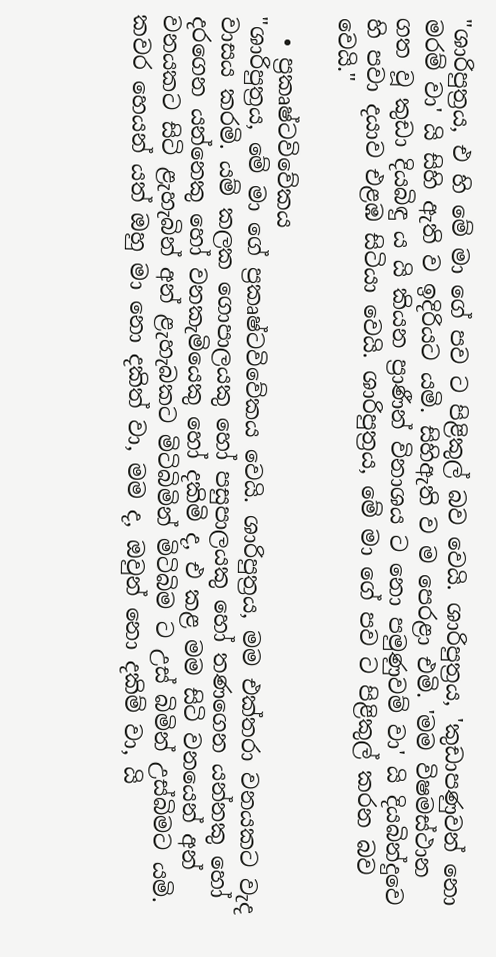"ශාරිපුත්‍රය, එ හි මේ මා ගේ පව ට පිළිකුල් බව වෙයි. ශාරිපුත්‍රය, 'කුඩාපණුවන් නො මරම් වා' යි සිහි ඇති ව ඉදිරියට යමි. සිහිඇති ව ම පෙරළා එමි. 'මම විෂමස්ථාන ගත වූ කුඩා දියබිඳු ය යි කියන ප්‍රාණීන් විනාශය ට නො පමුණුවම් වා' යි දියබින්දුවෙ හි පවා දයාව එළඹ සිටියා වෙයි. ශාරිපුත්‍රය, මේ මා ගේ පව ට පිළිකුල් කරන බව වෙයි."

  • ප්‍රකෘෂ්ටවිවේකය
"ශාරිපුත්‍රය, මේ මා ගේ ප්‍රකෘෂ්ටවිවේකය වෙයි. ශාරිපුත්‍රය, මම එක්තරා වනයකට වැද වාසය කරමි. යම් කලක ගොපාලයකු හෝ පසුපාලයකු හෝ තණගෙන යන්නකු හෝ දරගෙන යන්නෙකු හෝ වනකැමියෙකු හෝ දකිමි ද, එ කළ මම සිටි වනයෙන් අන් වනයකට සිටි ළැහැබින් අන් ළැහැබකට මිටිබිමින් මිටිබිම ට උස් බිමින් උස්බිමට යමි. කවර හෙයන් යත් ඔහු මා නො දකිත් වා, මම ද, ඔවුන් නො දකිම් වා, යි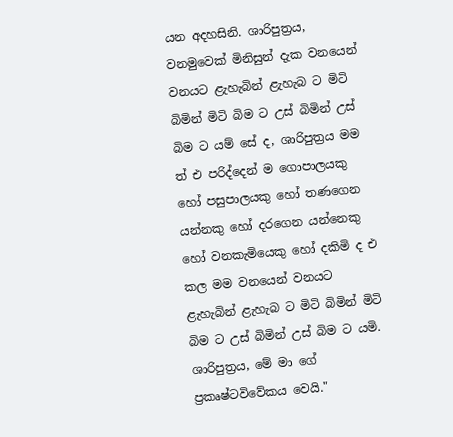යන අදහසිනි. ශාරිපුත්‍රය, වනමුවෙක් මිනිසුන් දැක වනයෙන් වනයට ළැහැබින් ළැහැබ ට මිටි බිමින් මිටි බිම ට උස් බිමින් උස් බිම ට යම් සේ ද, ශාරිපුත්‍රය මම ත් එ පරිද්දෙන් ම ගොපාලයකු හෝ පසුපාලයකු හෝ තණගෙන යන්නකු හෝ දරගෙන යන්නෙකු හෝ වනකැමියෙකු හෝ දකිමි ද එ කල මම වනයෙන් වනයට ළැහැබින් ළැහැබ ට මිටි බිමින් මිටි බිම ට උස් බිමින් උස් බිම ට යමි. ශාරිපුත්‍රය, මේ මා ගේ ප්‍රකෘෂ්ටවිවේකය වෙයි."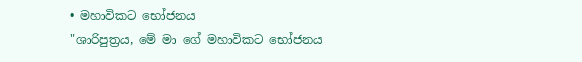• මහාවිකට භෝජනය
"ශාරිපුත්‍රය, මේ මා ගේ මහාවිකට භෝජනය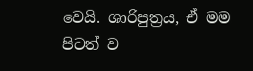වෙයි. ශාරිපුත්‍රය, ඒ මම පිටත් ව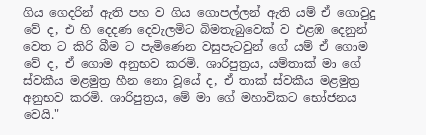ගිය ගෙදරින් ඇති පහ ව ගිය ගොපල්ලන් ඇති යම් ඒ ගොවුදු වේ ද, එ හි දෙදණ දෙවැලමිට බිමතැබුවෙක් ව එළඹ දෙනුන් වෙත ට කිරි බීම ට පැමිණෙන වසුපැටවුන් ගේ යම් ඒ ගොම වේ ද, ඒ ගොම අනුභව කරමි. ශාරිපුත්‍රය, යම්තාක් මා ගේ ස්වකීය මළමුත්‍ර හීන නො වූයේ ද, ඒ තාක් ස්වකීය මළමුත්‍ර අනුභව කරමි. ශාරිපුත්‍රය, මේ මා ගේ මහාවිකට භෝජනය වෙයි."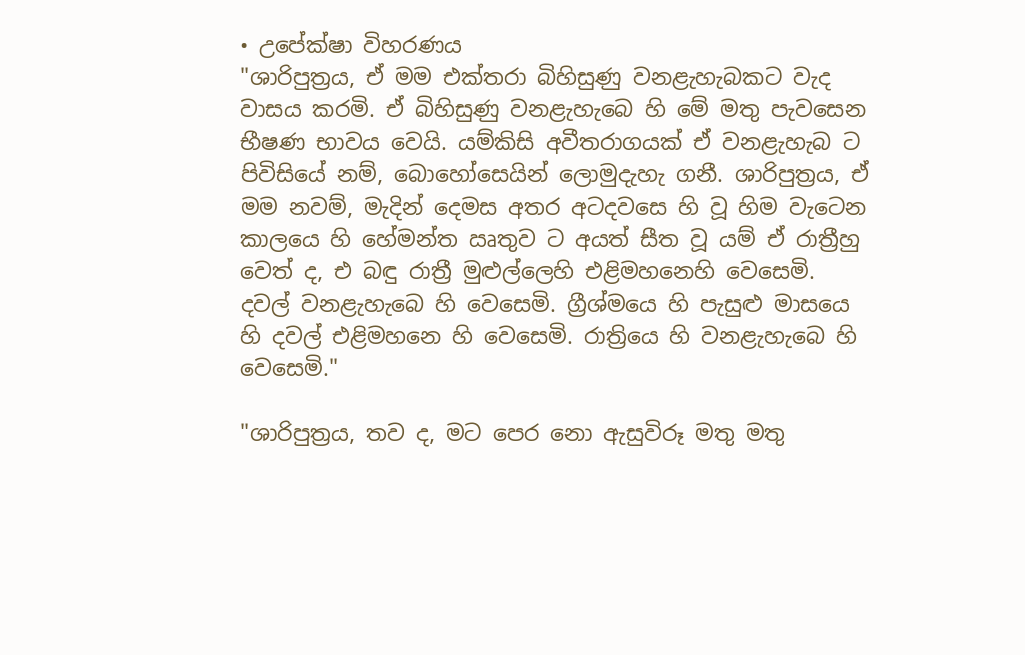• උපේක්ෂා විහරණය
"ශාරිපුත්‍රය, ඒ මම එක්තරා බිහිසුණු වනළැහැබකට වැද වාසය කරමි. ඒ බිහිසුණු වනළැහැබෙ හි මේ මතු පැවසෙන භීෂණ භාවය වෙයි. යම්කිසි අවීතරාගයක් ඒ වනළැහැබ ට පිවිසියේ නම්, බොහෝසෙයින් ලොමුදැහැ ගනී. ශාරිපුත්‍රය, ඒ මම නවම්, මැදින් දෙමස අතර අටදවසෙ හි වූ හිම වැටෙන කාලයෙ හි හේමන්ත ඍතුව ට අයත් සීත වූ යම් ඒ රාත්‍රීහු වෙත් ද, එ බඳු රාත්‍රී මුළුල්ලෙහි එළිමහනෙහි වෙසෙමි. දවල් වනළැහැබෙ හි වෙසෙමි. ග්‍රීශ්මයෙ හි පැසුළු මාසයෙ හි දවල් එළිමහනෙ හි වෙසෙමි. රාත්‍රියෙ හි වනළැහැබෙ හි වෙසෙමි."

"ශාරිපුත්‍රය, තව ද, මට පෙර නො ඇසුවිරූ මතු මතු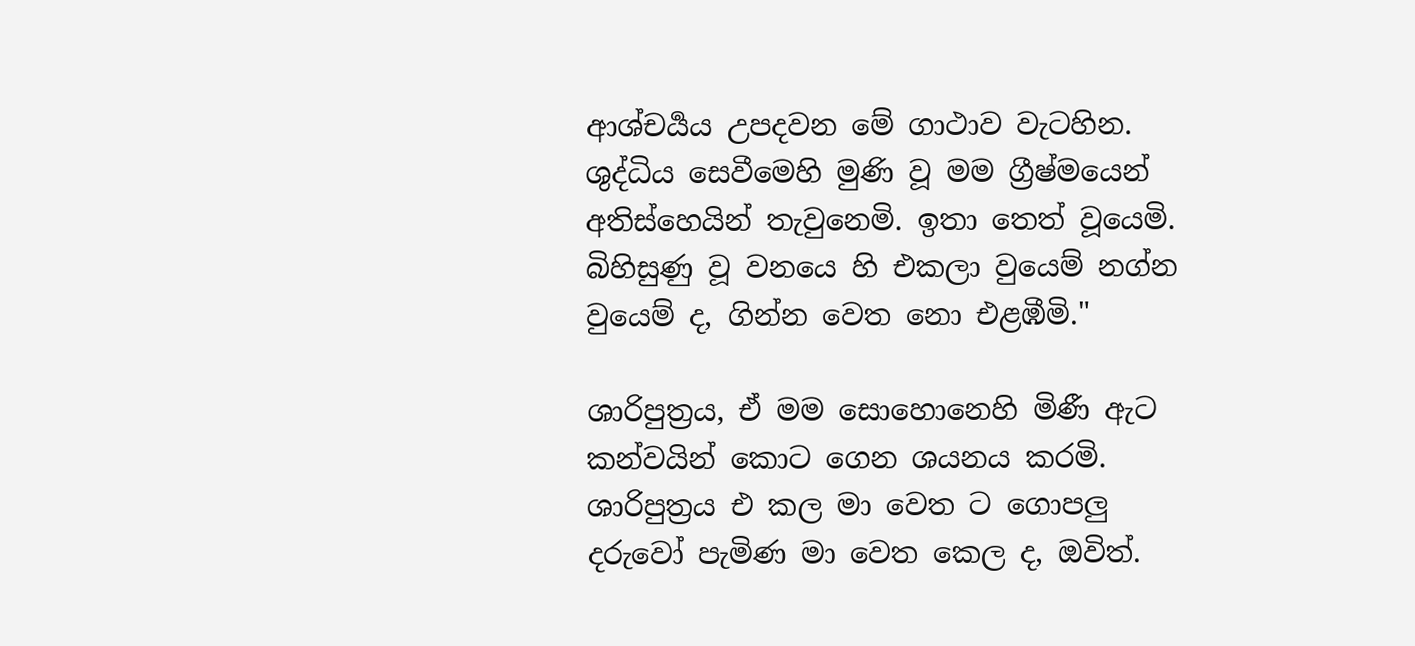ආශ්චර්‍යය උපදවන මේ ගාථාව වැටහින. ශුද්ධිය සෙවීමෙහි මුණි වූ මම ග්‍රීෂ්මයෙන් අතිස්හෙයින් තැවුනෙමි. ඉතා තෙත් වූයෙමි. බිහිසුණු වූ වනයෙ හි එකලා වුයෙම් නග්න වුයෙම් ද, ගින්න වෙත නො එළඹීමි."

ශාරිපුත්‍රය, ඒ මම සොහොනෙහි මිණී ඇට කන්වයින් කොට ගෙන ශයනය කරමි. ශාරිපුත්‍රය එ කල මා වෙත ට ගොපලු දරුවෝ පැමිණ මා වෙත කෙල ද, ඔවිත්.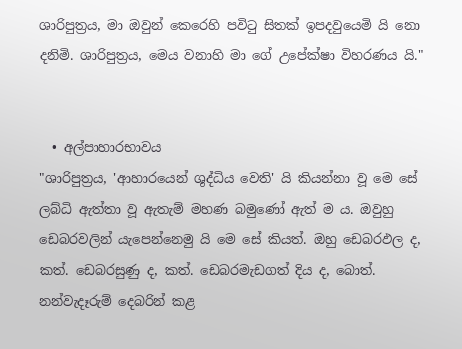ශාරිපුත්‍රය, මා ඔවුන් කෙරෙහි පවිටු සිතක් ඉපදවුයෙමි යි නො දනිමි. ශාරිපුත්‍රය, මෙය වනාහි මා ගේ උපේක්ෂා විහරණය යි."


  • අල්පාහාරභාවය
"ශාරිපුත්‍රය, 'ආහාරයෙන් ශුද්ධිය වෙති' යි කියන්නා වූ මෙ සේ ලබ්ධි ඇත්තා වූ ඇතැම් මහණ බමුණෝ ඇත් ම ය. ඔවුහු ඩෙබරවලින් යැපෙන්නෙමු යි මෙ සේ කියත්. ඔහු ඩෙබරඵල ද, කත්. ඩෙබරසුණු ද, කත්. ඩෙබරමැඩගත් දිය ද, බොත්. නන්වැදෑරුම් දෙබරින් කළ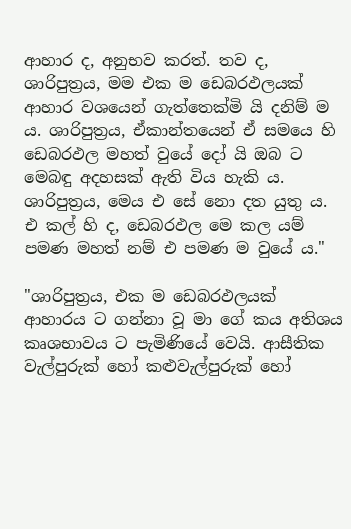ආහාර ද, අනුභව කරත්. තව ද, ශාරිපුත්‍රය, මම එක ම ඩෙබරඵලයක් ආහාර වශයෙන් ගැත්තෙක්මි යි දනිම් ම ය. ශාරිපුත්‍රය, ඒකාන්තයෙන් ඒ සමයෙ හි ඩෙබරඵල මහත් වුයේ දෝ යි ඔබ ට මෙබඳු අදහසක් ඇති විය හැකි ය. ශාරිපුත්‍රය, මෙය එ සේ නො දත යුතු ය. එ කල් හි ද, ඩෙබරඵල මෙ කල යම් පමණ මහත් නම් එ පමණ ම වුයේ ය."

"ශාරිපුත්‍රය, එක ම ඩෙබරඵලයක් ආහාරය ට ගන්නා වූ මා ගේ කය අතිශය කෘශභාවය ට පැමිණියේ වෙයි. ආසීතික වැල්පුරුක් හෝ කළුවැල්පුරුක් හෝ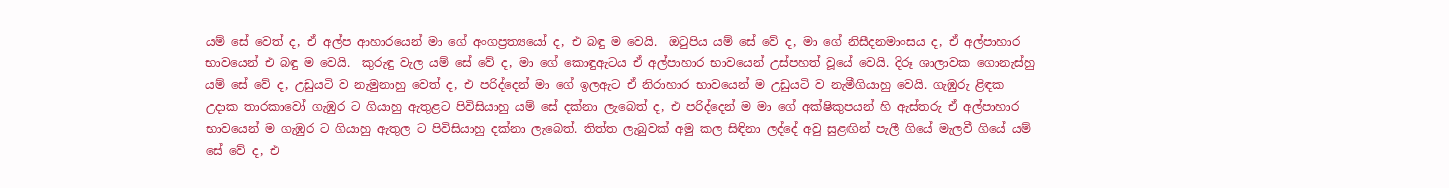යම් සේ වෙත් ද, ඒ අල්ප ආහාරයෙන් මා ගේ අංගප්‍රත්‍යයෝ ද, එ බඳු ම වෙයි.  ඔටුපිය යම් සේ වේ ද, මා ගේ නිසීදනමාංසය ද, ඒ අල්පාහාර භාවයෙන් එ බඳු ම වෙයි.  කුරුඳු වැල යම් සේ වේ ද, මා ගේ කොඳුඇටය ඒ අල්පාහාර භාවයෙන් උස්පහත් වූයේ වෙයි. දිරූ ශාලාවක ගොනැස්හු යම් සේ වේ ද, උඩුයටි ව නැමුනාහු වෙත් ද, එ පරිද්දෙන් මා ගේ ඉලඇට ඒ නිරාහාර භාවයෙන් ම උඩුයටි ව නැමීගියාහු වෙයි. ගැඹුරු ළිඳක උදාක තාරකාවෝ ගැඹුර ට ගියාහු ඇතුළට පිවිසියාහු යම් සේ දක්නා ලැබෙත් ද, එ පරිද්දෙන් ම මා ගේ අක්ෂිකුපයන් හි ඇස්තරු ඒ අල්පාහාර භාවයෙන් ම ගැඹුර ට ගියාහු ඇතුල ට පිවිසියාහු දක්නා ලැබෙත්. තිත්ත ලැබුවක් අමු කල සිඳිනා ලද්දේ අවු සුළඟින් පැලී ගියේ මැලවී ගියේ යම් සේ වේ ද, එ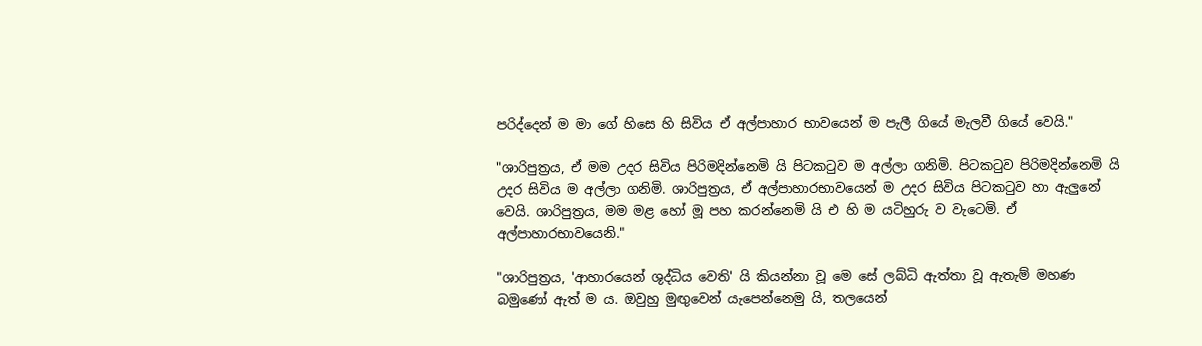පරිද්දෙන් ම මා ගේ හිසෙ හි සිවිය ඒ අල්පාහාර භාවයෙන් ම පැලී ගියේ මැලවී ගියේ වෙයි."

"ශාරිපුත්‍රය, ඒ මම උදර සිවිය පිරිමදින්නෙමි යි පිටකටුව ම අල්ලා ගනිමි. පිටකටුව පිරිමදින්නෙමි යි උදර සිවිය ම අල්ලා ගනිමි. ශාරිපුත්‍රය, ඒ අල්පාහාරභාවයෙන් ම උදර සිවිය පිටකටුව හා ඇලුනේ වෙයි. ශාරිපුත්‍රය, මම මළ හෝ මූ පහ කරන්නෙමි යි එ හි ම යටිහුරු ව වැටෙමි. ඒ අල්පාහාරභාවයෙනි."

"ශාරිපුත්‍රය, 'ආහාරයෙන් ශුද්ධිය වෙති' යි කියන්නා වූ මෙ සේ ලබ්ධි ඇත්තා වූ ඇතැම් මහණ බමුණෝ ඇත් ම ය. ඔවුහු මුඟුවෙන් යැපෙන්නෙමු යි, තලයෙන්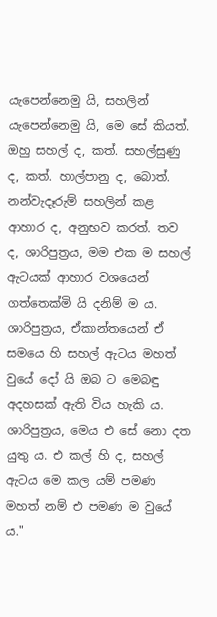යැපෙන්නෙමු යි, සහලින් යැපෙන්නෙමු යි, මෙ සේ කියත්. ඔහු සහල් ද, කත්. සහල්සුණු ද, කත්. හාල්පානු ද, බොත්. නන්වැදෑරුම් සහලින් කළ ආහාර ද, අනුභව කරත්. තව ද, ශාරිපුත්‍රය, මම එක ම සහල් ඇටයක් ආහාර වශයෙන් ගත්තෙක්මි යි දනිම් ම ය. ශාරිපුත්‍රය, ඒකාන්තයෙන් ඒ සමයෙ හි සහල් ඇටය මහත් වුයේ දෝ යි ඔබ ට මෙබඳු අදහසක් ඇති විය හැකි ය. ශාරිපුත්‍රය, මෙය එ සේ නො දත යුතු ය. එ කල් හි ද, සහල් ඇටය මෙ කල යම් පමණ මහත් නම් එ පමණ ම වුයේ ය."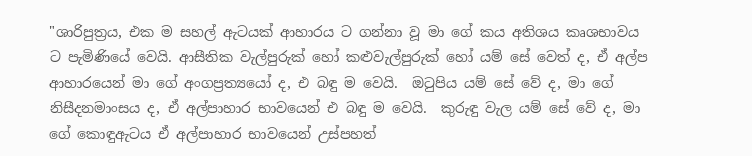"ශාරිපුත්‍රය, එක ම සහල් ඇටයක් ආහාරය ට ගන්නා වූ මා ගේ කය අතිශය කෘශභාවය ට පැමිණියේ වෙයි. ආසීතික වැල්පුරුක් හෝ කළුවැල්පුරුක් හෝ යම් සේ වෙත් ද, ඒ අල්ප ආහාරයෙන් මා ගේ අංගප්‍රත්‍යයෝ ද, එ බඳු ම වෙයි.  ඔටුපිය යම් සේ වේ ද, මා ගේ නිසීදනමාංසය ද, ඒ අල්පාහාර භාවයෙන් එ බඳු ම වෙයි.  කුරුඳු වැල යම් සේ වේ ද, මා ගේ කොඳුඇටය ඒ අල්පාහාර භාවයෙන් උස්පහත්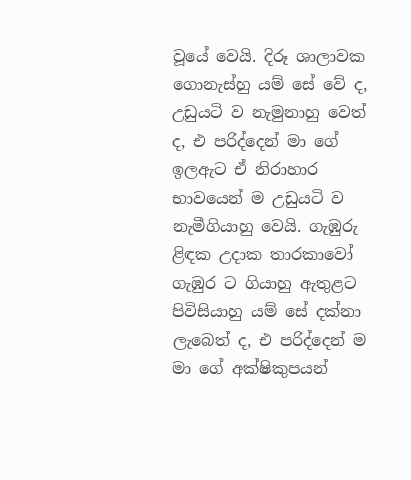වූයේ වෙයි. දිරූ ශාලාවක ගොනැස්හු යම් සේ වේ ද, උඩුයටි ව නැමුනාහු වෙත් ද, එ පරිද්දෙන් මා ගේ ඉලඇට ඒ නිරාහාර භාවයෙන් ම උඩුයටි ව නැමීගියාහු වෙයි. ගැඹුරු ළිඳක උදාක තාරකාවෝ ගැඹුර ට ගියාහු ඇතුළට පිවිසියාහු යම් සේ දක්නා ලැබෙත් ද, එ පරිද්දෙන් ම මා ගේ අක්ෂිකුපයන්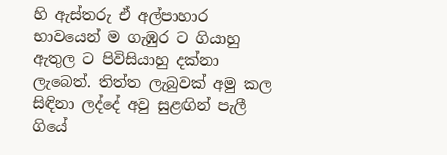හි ඇස්තරු ඒ අල්පාහාර භාවයෙන් ම ගැඹුර ට ගියාහු ඇතුල ට පිවිසියාහු දක්නා ලැබෙත්. තිත්ත ලැබුවක් අමු කල සිඳිනා ලද්දේ අවු සුළඟින් පැලී ගියේ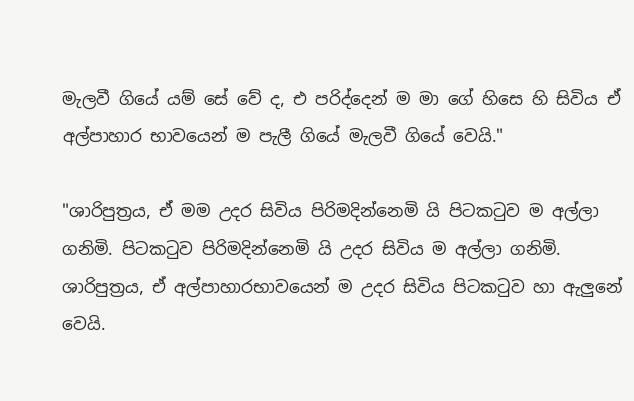මැලවී ගියේ යම් සේ වේ ද, එ පරිද්දෙන් ම මා ගේ හිසෙ හි සිවිය ඒ අල්පාහාර භාවයෙන් ම පැලී ගියේ මැලවී ගියේ වෙයි."

"ශාරිපුත්‍රය, ඒ මම උදර සිවිය පිරිමදින්නෙමි යි පිටකටුව ම අල්ලා ගනිමි. පිටකටුව පිරිමදින්නෙමි යි උදර සිවිය ම අල්ලා ගනිමි. ශාරිපුත්‍රය, ඒ අල්පාහාරභාවයෙන් ම උදර සිවිය පිටකටුව හා ඇලුනේ වෙයි.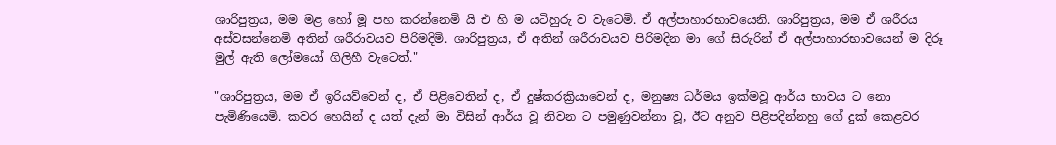ශාරිපුත්‍රය, මම මළ හෝ මූ පහ කරන්නෙමි යි එ හි ම යටිහුරු ව වැටෙමි. ඒ අල්පාහාරභාවයෙනි. ශාරිපුත්‍රය, මම ඒ ශරීරය අස්වසන්නෙමි අතින් ශරීරාවයව පිරිමදිමි. ශාරිපුත්‍රය, ඒ අතින් ශරීරාවයව පිරිමදින මා ගේ සිරුරින් ඒ අල්පාහාරභාවයෙන් ම දිරූ මුල් ඇති ලෝමයෝ ගිලිහී වැටෙත්."

"ශාරිපුත්‍රය, මම ඒ ඉරියව්වෙන් ද, ඒ පිළිවෙතින් ද, ඒ දුෂ්කරක්‍රියාවෙන් ද, මනුෂ්‍ය ධර්මය ඉක්මවූ ආර්ය භාවය ට නො පැමිණියෙමි. කවර හෙයින් ද යත් දැන් මා විසින් ආර්ය වූ නිවන ට පමුණුවන්නා වූ, ඊට අනුව පිළිපදින්නහු ගේ දුක් කෙළවර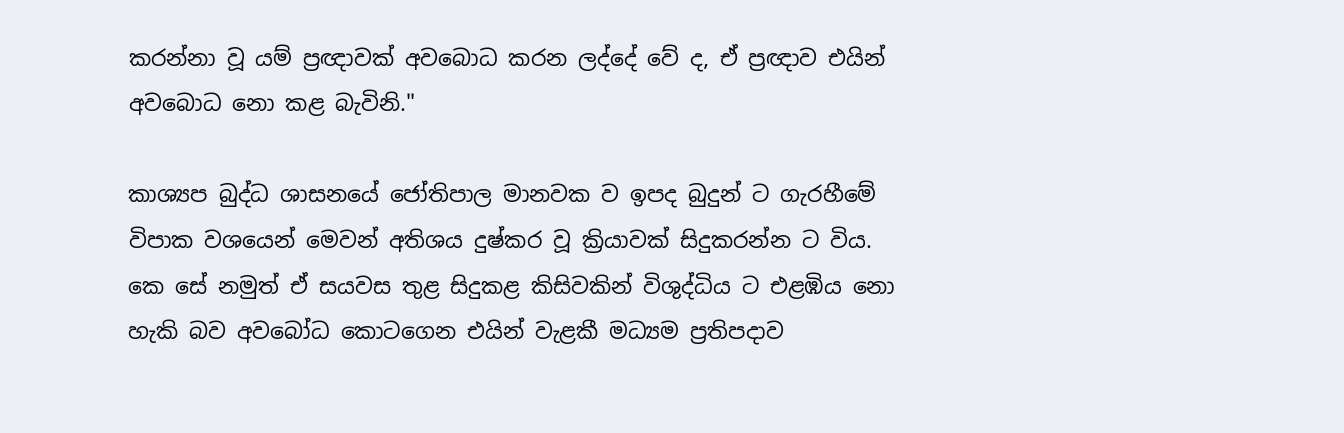කරන්නා වූ යම් ප්‍රඥාවක් අවබොධ කරන ලද්දේ වේ ද, ඒ ප්‍රඥාව එයින් අවබොධ නො කළ බැවිනි."

කාශ්‍යප බුද්ධ ශාසනයේ ජෝතිපාල මානවක ව ඉපද බුදුන් ට ගැරහීමේ විපාක වශයෙන් මෙවන් අතිශය දුෂ්කර වූ ක්‍රියාවක් සිදුකරන්න ට විය.  කෙ සේ නමුත් ඒ සයවස තුළ සිදුකළ කිසිවකින් විශුද්ධිය ට එළඹිය නො හැකි බව අවබෝධ කොටගෙන එයින් වැළකී මධ්‍යම ප්‍රතිපදාව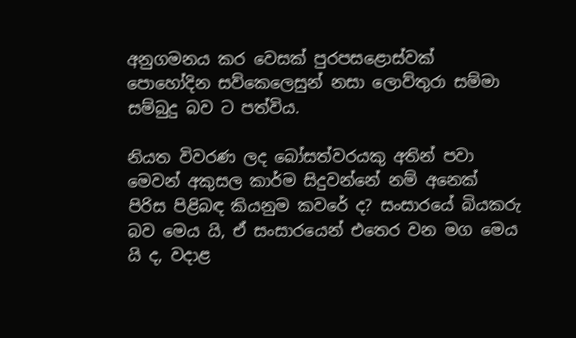අනුගමනය කර වෙසක් පුරපසළොස්වක් පොහෝදින සව්කෙලෙසුන් නසා ලොව්තුරා සම්මා සම්බුදු බව ට පත්විය.

නියත විවරණ ලද බෝසත්වරයකු අතින් පවා මෙවන් අකුසල කාර්ම සිදුවන්නේ නම් අනෙක් පිරිස පිළිබඳ කියනුම කවරේ ද? සංසාරයේ බියකරු බව මෙය යි, ඒ සංසාරයෙන් එතෙර වන මග මෙය යි ද, වදාළ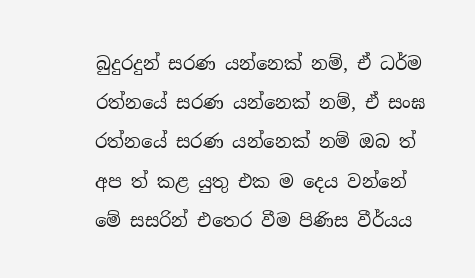බුදුරදුන් සරණ යන්නෙක් නම්, ඒ ධර්ම රත්නයේ සරණ යන්නෙක් නම්, ඒ සංඝ රත්නයේ සරණ යන්නෙක් නම් ඔබ ත් අප ත් කළ යුතු එක ම දෙය වන්නේ මේ සසරින් එතෙර වීම පිණිස වීර්යය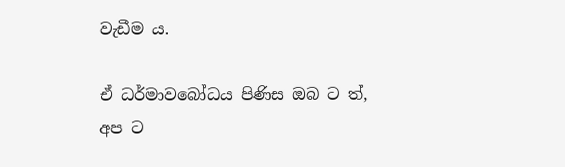වැඩීම ය.

ඒ ධර්මාවබෝධය පිණිස ඔබ ට ත්, අප ට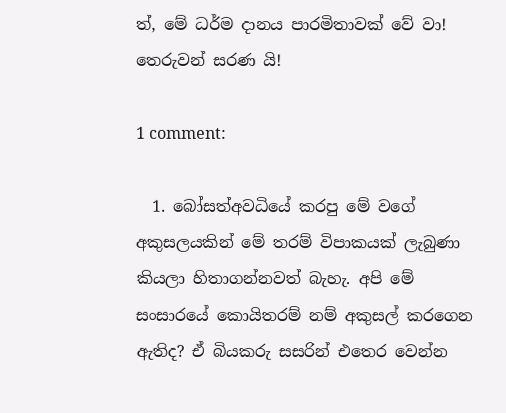ත්, මේ ධර්ම දානය පාරමිතාවක් වේ වා!
තෙරුවන් සරණ යි!

1 comment:

  1. බෝසත්අවධියේ කරපු මේ වගේ අකුසලයකින් මේ තරම් විපාකයක් ලැබුණා කියලා හිතාගන්නවත් බැහැ. අපි මේ සංසාරයේ කොයිතරම් නම් අකුසල් කරගෙන ඇතිද? ඒ බියකරු සසරින් එතෙර වෙන්න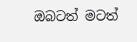ඔබටත් මටත්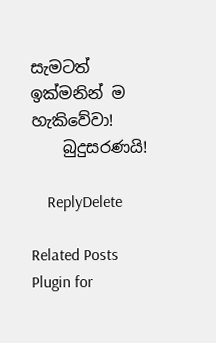සැමටත් ඉක්මනින් ම හැකිවේවා!
    බුදුසරණයි!

    ReplyDelete

Related Posts Plugin for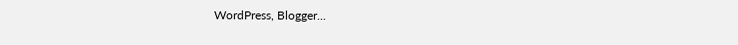WordPress, Blogger...